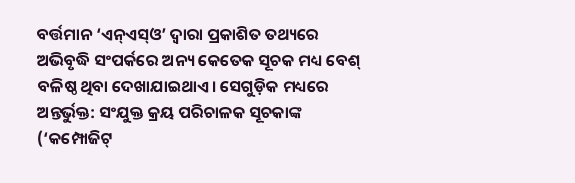ବର୍ତ୍ତମାନ ‘ଏନ୍ଏସ୍ଓ’ ଦ୍ବାରା ପ୍ରକାଶିତ ତଥ୍ୟରେ ଅଭିବୃଦ୍ଧି ସଂପର୍କରେ ଅନ୍ୟ କେତେକ ସୂଚକ ମଧ୍ୟ ବେଶ୍ ବଳିଷ୍ଠ ଥିବା ଦେଖାଯାଇଥାଏ। ସେଗୁଡ଼ିକ ମଧ୍ୟରେ ଅନ୍ତର୍ଭୁକ୍ତ: ସଂଯୁକ୍ତ କ୍ରୟ ପରିଚାଳକ ସୂଚକାଙ୍କ (‘କମ୍ପୋଜିଟ୍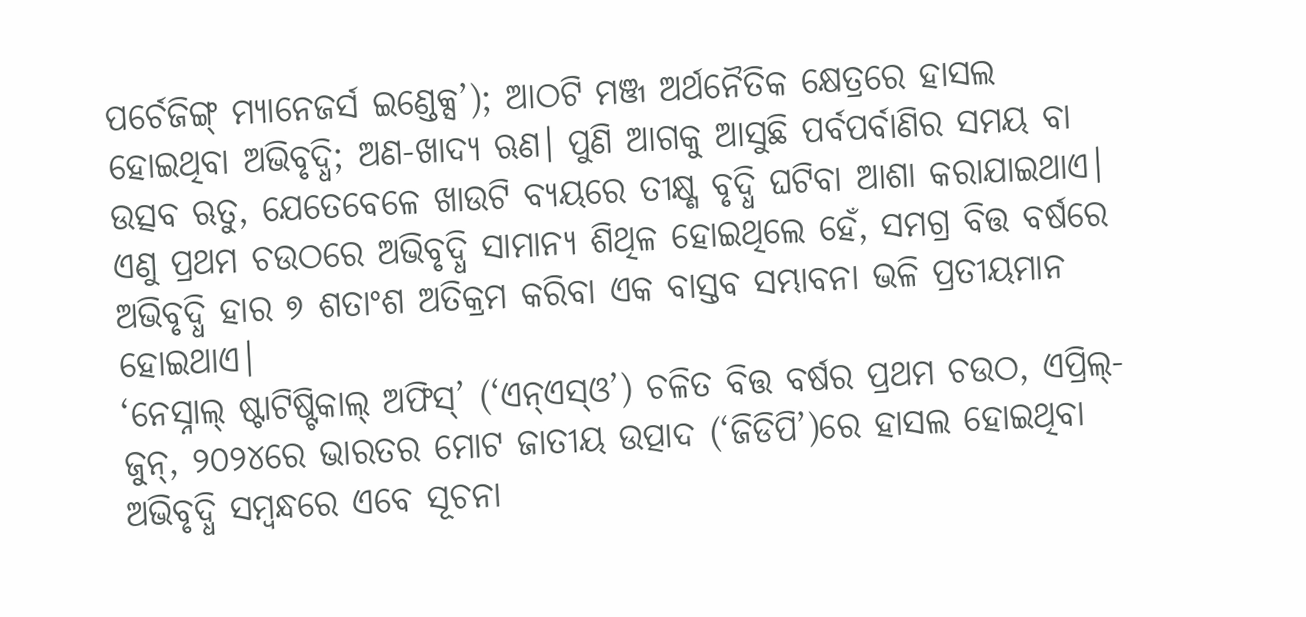ପର୍ଚେଜିଙ୍ଗ୍ ମ୍ୟାନେଜର୍ସ ଇଣ୍ଡେକ୍ସ’); ଆଠଟି ମଞ୍ଜ ଅର୍ଥନୈତିକ କ୍ଷେତ୍ରରେ ହାସଲ ହୋଇଥିବା ଅଭିବୃଦ୍ଧି; ଅଣ-ଖାଦ୍ୟ ଋଣ। ପୁଣି ଆଗକୁ ଆସୁଛି ପର୍ବପର୍ବାଣିର ସମୟ ବା ଉତ୍ସବ ଋତୁ, ଯେତେବେଳେ ଖାଉଟି ବ୍ୟୟରେ ତୀକ୍ଷ୍ଣ ବୃଦ୍ଧି ଘଟିବା ଆଶା କରାଯାଇଥାଏ। ଏଣୁ ପ୍ରଥମ ଚଉଠରେ ଅଭିବୃଦ୍ଧି ସାମାନ୍ୟ ଶିଥିଳ ହୋଇଥିଲେ ହେଁ, ସମଗ୍ର ବିତ୍ତ ବର୍ଷରେ ଅଭିବୃଦ୍ଧି ହାର ୭ ଶତାଂଶ ଅତିକ୍ରମ କରିବା ଏକ ବାସ୍ତବ ସମ୍ଭାବନା ଭଳି ପ୍ରତୀୟମାନ ହୋଇଥାଏ।
‘ନେସ୍ନାଲ୍ ଷ୍ଟାଟିଷ୍ଟିକାଲ୍ ଅଫିସ୍’ (‘ଏନ୍ଏସ୍ଓ’) ଚଳିତ ବିତ୍ତ ବର୍ଷର ପ୍ରଥମ ଚଉଠ, ଏପ୍ରିଲ୍-ଜୁନ୍, ୨୦୨୪ରେ ଭାରତର ମୋଟ ଜାତୀୟ ଉତ୍ପାଦ (‘ଜିଡିପି’)ରେ ହାସଲ ହୋଇଥିବା ଅଭିବୃଦ୍ଧି ସମ୍ବନ୍ଧରେ ଏବେ ସୂଚନା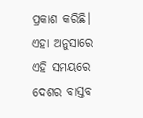ପ୍ରକାଶ କରିଛି। ଏହା ଅନୁସାରେ ଏହି ସମୟରେ ଦେଶର ବାସ୍ତବ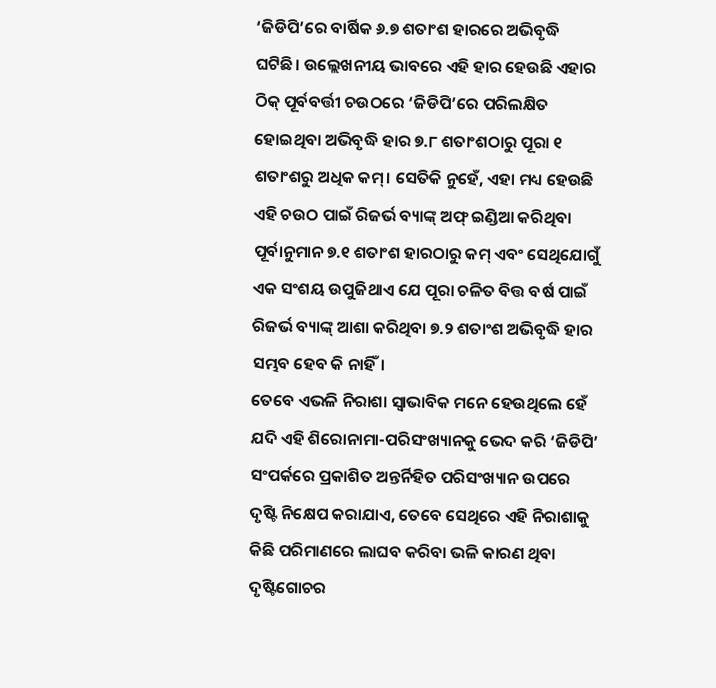‘ଜିଡିପି’ରେ ବାର୍ଷିକ ୬.୭ ଶତାଂଶ ହାରରେ ଅଭିବୃଦ୍ଧି ଘଟିଛି। ଉଲ୍ଲେଖନୀୟ ଭାବରେ ଏହି ହାର ହେଉଛି ଏହାର ଠିକ୍ ପୂର୍ବବର୍ତ୍ତୀ ଚଉଠରେ ‘ଜିଡିପି’ରେ ପରିଲକ୍ଷିତ ହୋଇଥିବା ଅଭିବୃଦ୍ଧି ହାର ୭.୮ ଶତାଂଶଠାରୁ ପୂରା ୧ ଶତାଂଶରୁ ଅଧିକ କମ୍। ସେତିକି ନୁହେଁ, ଏହା ମଧ୍ୟ ହେଉଛି ଏହି ଚଉଠ ପାଇଁ ରିଜର୍ଭ ବ୍ୟାଙ୍କ୍ ଅଫ୍ ଇଣ୍ଡିଆ କରିଥିବା ପୂର୍ବାନୁମାନ ୭.୧ ଶତାଂଶ ହାରଠାରୁ କମ୍ ଏବଂ ସେଥିଯୋଗୁଁ ଏକ ସଂଶୟ ଉପୁଜିଥାଏ ଯେ ପୂରା ଚଳିତ ବିତ୍ତ ବର୍ଷ ପାଇଁ ରିଜର୍ଭ ବ୍ୟାଙ୍କ୍ ଆଶା କରିଥିବା ୭.୨ ଶତାଂଶ ଅଭିବୃଦ୍ଧି ହାର ସମ୍ଭବ ହେବ କି ନାହିଁ।
ତେବେ ଏଭଳି ନିରାଶା ସ୍ବାଭାବିକ ମନେ ହେଉଥିଲେ ହେଁ ଯଦି ଏହି ଶିରୋନାମା-ପରିସଂଖ୍ୟାନକୁ ଭେଦ କରି ‘ଜିଡିପି’ ସଂପର୍କରେ ପ୍ରକାଶିତ ଅନ୍ତର୍ନିହିତ ପରିସଂଖ୍ୟାନ ଉପରେ ଦୃଷ୍ଟି ନିକ୍ଷେପ କରାଯାଏ, ତେବେ ସେଥିରେ ଏହି ନିରାଶାକୁ କିଛି ପରିମାଣରେ ଲାଘବ କରିବା ଭଳି କାରଣ ଥିବା ଦୃଷ୍ଟିଗୋଚର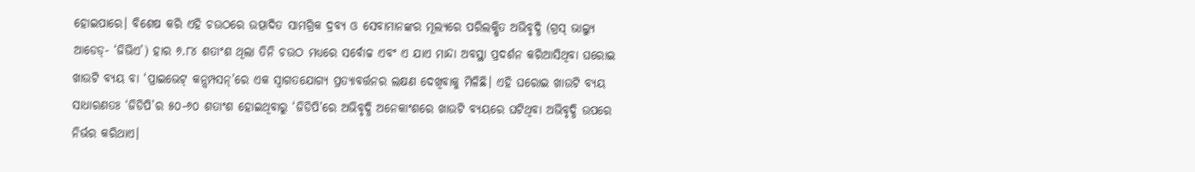ହୋଇପାରେ। ବିଶେଷ କରି ଏହି ଚଉଠରେ ଉତ୍ପାଦିତ ସାମଗ୍ରିକ ଦ୍ରବ୍ୟ ଓ ସେବାମାନଙ୍କର ମୂଲ୍ୟରେ ପରିଲକ୍ଷିତ ଅଭିବୃଦ୍ଧି (ଗ୍ରସ୍ ଭାଲ୍ୟୁ ଆଡେଡ୍- ‘ଜିଭିଏ’) ହାର ୬.୮୪ ଶତାଂଶ ଥିଲା ତିନି ଚଉଠ ମଧ୍ୟରେ ସର୍ବୋଚ୍ଚ ଏବଂ ଏ ଯାଏ ମାନ୍ଦା ଅବସ୍ଥା ପ୍ରଦର୍ଶନ କରିଆସିଥିବା ଘରୋଇ ଖାଉଟି ବ୍ୟୟ ବା ‘ପ୍ରାଇଭେଟ୍ କନ୍ସମ୍ପସନ୍’ରେ ଏକ ସ୍ବାଗତଯୋଗ୍ୟ ପ୍ରତ୍ୟାବର୍ତ୍ତନର ଲକ୍ଷଣ ଦେଖିବାକୁ ମିଳିଛି। ଏହି ଘରୋଇ ଖାଉଟି ବ୍ୟୟ ସାଧାରଣତଃ ‘ଜିଡିପି’ର ୫୦-୬୦ ଶତାଂଶ ହୋଇଥିବାରୁ ‘ଜିଡିପି’ରେ ଅଭିବୃଦ୍ଧି ଅନେକାଂଶରେ ଖାଉଟି ବ୍ୟୟରେ ଘଟିଥିବା ଅଭିବୃଦ୍ଧି ଉପରେ ନିର୍ଭର କରିଥାଏ।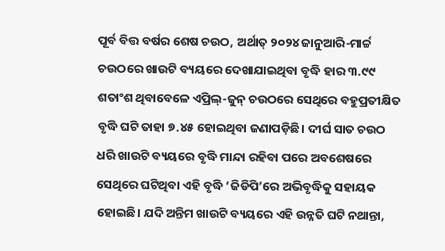ପୂର୍ବ ବିତ୍ତ ବର୍ଷର ଶେଷ ଚଉଠ, ଅର୍ଥାତ୍ ୨୦୨୪ ଜାନୁଆରି-ମାର୍ଚ୍ଚ ଚଉଠରେ ଖାଉଟି ବ୍ୟୟରେ ଦେଖାଯାଇଥିବା ବୃଦ୍ଧି ହାର ୩.୯୯ ଶତାଂଶ ଥିବାବେଳେ ଏପ୍ରିଲ୍-ଜୁନ୍ ଚଉଠରେ ସେଥିରେ ବହୁପ୍ରତୀକ୍ଷିତ ବୃଦ୍ଧି ଘଟି ତାହା ୭.୪୫ ହୋଇଥିବା ଜଣାପଡ଼ିଛି। ଦୀର୍ଘ ସାତ ଚଉଠ ଧରି ଖାଉଟି ବ୍ୟୟରେ ବୃଦ୍ଧି ମାନ୍ଦା ରହିବା ପରେ ଅବଶେଷରେ ସେଥିରେ ଘଟିଥିବା ଏହି ବୃଦ୍ଧି ‘ଜିଡିପି’ରେ ଅଭିବୃଦ୍ଧିକୁ ସହାୟକ ହୋଇଛି। ଯଦି ଅନ୍ତିମ ଖାଉଟି ବ୍ୟୟରେ ଏହି ଉନ୍ନତି ଘଟି ନଥାନ୍ତା,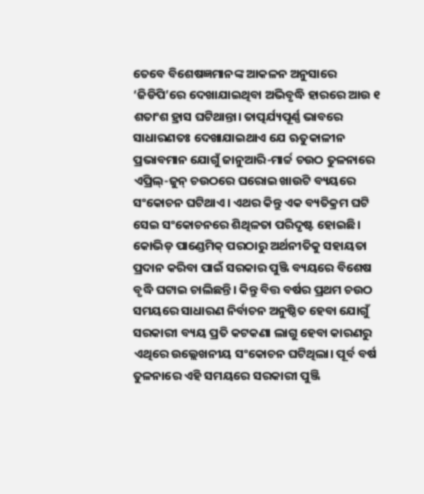ତେବେ ବିଶେଷଜ୍ଞମାନଙ୍କ ଆକଳନ ଅନୁସାରେ ‘ଜିଡିପି’ରେ ଦେଖାଯାଇଥିବା ଅଭିବୃଦ୍ଧି ହାରରେ ଆଉ ୧ ଶତାଂଶ ହ୍ରାସ ଘଟିଥାନ୍ତା। ତାତ୍ପର୍ଯ୍ୟପୂର୍ଣ୍ଣ ଭାବରେ ସାଧାରଣତଃ ଦେଖାଯାଇଥାଏ ଯେ ଋତୁକାଳୀନ ପ୍ରଭାବମାନ ଯୋଗୁଁ ଜାନୁଆରି-ମାର୍ଚ୍ଚ ଚଉଠ ତୁଳନାରେ ଏପ୍ରିଲ୍-ଜୁନ୍ ଚଉଠରେ ଘରୋଇ ଖାଉଟି ବ୍ୟୟରେ ସଂକୋଚନ ଘଟିଥାଏ। ଏଥର କିନ୍ତୁ ଏକ ବ୍ୟତିକ୍ରମ ଘଟି ସେଇ ସଂକୋଚନରେ ଶିଥିଳତା ପରିଦୃଷ୍ଟ ହୋଇଛି।
କୋଭିଡ୍ ପାଣ୍ଡେମିକ୍ ପରଠାରୁ ଅର୍ଥନୀତିକୁ ସହାୟତା ପ୍ରଦାନ କରିବା ପାଇଁ ସରକାର ପୁଞ୍ଜି ବ୍ୟୟରେ ବିଶେଷ ବୃଦ୍ଧି ଘଟାଇ ଚାଲିଛନ୍ତି। କିନ୍ତୁ ବିତ୍ତ ବର୍ଷର ପ୍ରଥମ ଚଉଠ ସମୟରେ ସାଧାରଣ ନିର୍ବାଚନ ଅନୁଷ୍ଠିତ ହେବା ଯୋଗୁଁ ସରକାରୀ ବ୍ୟୟ ପ୍ରତି କଟକଣା ଲାଗୁ ହେବା କାରଣରୁ ଏଥିରେ ଉଲ୍ଲେଖନୀୟ ସଂକୋଚନ ଘଟିଥିଲା। ପୂର୍ବ ବର୍ଷ ତୁଳନାରେ ଏହି ସମୟରେ ସରକାରୀ ପୁଞ୍ଜି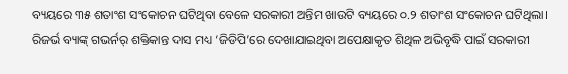ବ୍ୟୟରେ ୩୫ ଶତାଂଶ ସଂକୋଚନ ଘଟିଥିବା ବେଳେ ସରକାରୀ ଅନ୍ତିମ ଖାଉଟି ବ୍ୟୟରେ ୦.୨ ଶତାଂଶ ସଂକୋଚନ ଘଟିଥିଲା। ରିଜର୍ଭ ବ୍ୟାଙ୍କ୍ ଗଭର୍ନର୍ ଶକ୍ତିକାନ୍ତ ଦାସ ମଧ୍ୟ ‘ଜିଡିପି’ରେ ଦେଖାଯାଇଥିବା ଅପେକ୍ଷାକୃତ ଶିଥିଳ ଅଭିବୃଦ୍ଧି ପାଇଁ ସରକାରୀ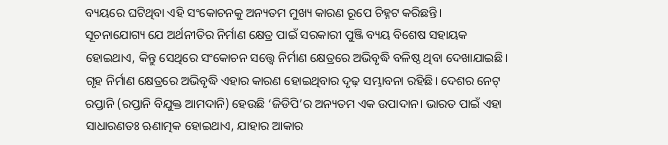ବ୍ୟୟରେ ଘଟିଥିବା ଏହି ସଂକୋଚନକୁ ଅନ୍ୟତମ ମୁଖ୍ୟ କାରଣ ରୂପେ ଚିହ୍ନଟ କରିଛନ୍ତି।
ସୂଚନାଯୋଗ୍ୟ ଯେ ଅର୍ଥନୀତିର ନିର୍ମାଣ କ୍ଷେତ୍ର ପାଇଁ ସରକାରୀ ପୁଞ୍ଜି ବ୍ୟୟ ବିଶେଷ ସହାୟକ ହୋଇଥାଏ, କିନ୍ତୁ ସେଥିରେ ସଂକୋଚନ ସତ୍ତ୍ବେ ନିର୍ମାଣ କ୍ଷେତ୍ରରେ ଅଭିବୃଦ୍ଧି ବଳିଷ୍ଠ ଥିବା ଦେଖାଯାଇଛି। ଗୃହ ନିର୍ମାଣ କ୍ଷେତ୍ରରେ ଅଭିବୃଦ୍ଧି ଏହାର କାରଣ ହୋଇଥିବାର ଦୃଢ଼ ସମ୍ଭାବନା ରହିଛି। ଦେଶର ନେଟ୍ ରପ୍ତାନି (ରପ୍ତାନି ବିଯୁକ୍ତ ଆମଦାନି) ହେଉଛି ‘ଜିଡିପି’ର ଅନ୍ୟତମ ଏକ ଉପାଦାନ। ଭାରତ ପାଇଁ ଏହା ସାଧାରଣତଃ ଋଣାତ୍ମକ ହୋଇଥାଏ, ଯାହାର ଆକାର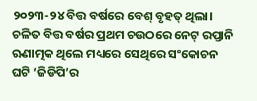୨୦୨୩-୨୪ ବିତ୍ତ ବର୍ଷରେ ବେଶ୍ ବୃହତ୍ ଥିଲା। ଚଳିତ ବିତ୍ତ ବର୍ଷର ପ୍ରଥମ ଚଉଠରେ ନେଟ୍ ରପ୍ତାନି ଋଣାତ୍ମକ ଥିଲେ ମଧ୍ୟରେ ସେଥିରେ ସଂକୋଚନ ଘଟି ‘ଜିଡିପି’ର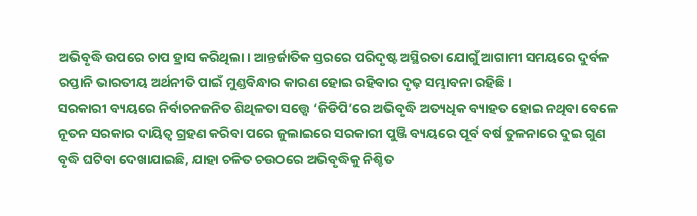ଅଭିବୃଦ୍ଧି ଉପରେ ଚାପ ହ୍ରାସ କରିଥିଲା। ଆନ୍ତର୍ଜାତିକ ସ୍ତରରେ ପରିଦୃଷ୍ଟ ଅସ୍ଥିରତା ଯୋଗୁଁ ଆଗାମୀ ସମୟରେ ଦୁର୍ବଳ ରପ୍ତାନି ଭାରତୀୟ ଅର୍ଥନୀତି ପାଇଁ ମୁଣ୍ଡବିନ୍ଧାର କାରଣ ହୋଇ ରହିବାର ଦୃଢ଼ ସମ୍ଭାବନା ରହିଛି।
ସରକାରୀ ବ୍ୟୟରେ ନିର୍ବାଚନଜନିତ ଶିଥିଳତା ସତ୍ତ୍ବେ ‘ଜିଡିପି’ରେ ଅଭିବୃଦ୍ଧି ଅତ୍ୟଧିକ ବ୍ୟାହତ ହୋଇ ନଥିବା ବେଳେ ନୂତନ ସରକାର ଦାୟିତ୍ବ ଗ୍ରହଣ କରିବା ପରେ ଜୁଲାଇରେ ସରକାରୀ ପୁଞ୍ଜି ବ୍ୟୟରେ ପୂର୍ବ ବର୍ଷ ତୁଳନାରେ ଦୁଇ ଗୁଣ ବୃଦ୍ଧି ଘଟିବା ଦେଖାଯାଇଛି, ଯାହା ଚଳିତ ଚଉଠରେ ଅଭିବୃଦ୍ଧିକୁ ନିଶ୍ଚିତ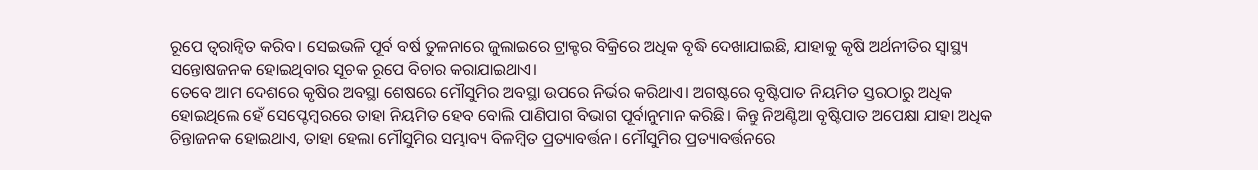ରୂପେ ତ୍ବରାନ୍ବିତ କରିବ। ସେଇଭଳି ପୂର୍ବ ବର୍ଷ ତୁଳନାରେ ଜୁଲାଇରେ ଟ୍ରାକ୍ଟର ବିକ୍ରିରେ ଅଧିକ ବୃଦ୍ଧି ଦେଖାଯାଇଛି, ଯାହାକୁ କୃଷି ଅର୍ଥନୀତିର ସ୍ବାସ୍ଥ୍ୟ ସନ୍ତୋଷଜନକ ହୋଇଥିବାର ସୂଚକ ରୂପେ ବିଚାର କରାଯାଇଥାଏ।
ତେବେ ଆମ ଦେଶରେ କୃଷିର ଅବସ୍ଥା ଶେଷରେ ମୌସୁମିର ଅବସ୍ଥା ଉପରେ ନିର୍ଭର କରିଥାଏ। ଅଗଷ୍ଟରେ ବୃଷ୍ଟିପାତ ନିୟମିତ ସ୍ତରଠାରୁ ଅଧିକ ହୋଇଥିଲେ ହେଁ ସେପ୍ଟେମ୍ବରରେ ତାହା ନିୟମିତ ହେବ ବୋଲି ପାଣିପାଗ ବିଭାଗ ପୂର୍ବାନୁମାନ କରିଛି। କିନ୍ତୁ ନିଅଣ୍ଟିଆ ବୃଷ୍ଟିପାତ ଅପେକ୍ଷା ଯାହା ଅଧିକ ଚିନ୍ତାଜନକ ହୋଇଥାଏ, ତାହା ହେଲା ମୌସୁମିର ସମ୍ଭାବ୍ୟ ବିଳମ୍ବିତ ପ୍ରତ୍ୟାବର୍ତ୍ତନ। ମୌସୁମିର ପ୍ରତ୍ୟାବର୍ତ୍ତନରେ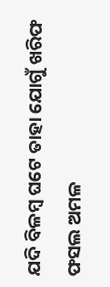ଯଦି ବିଳମ୍ବ ଘଟେ ତାହା ଯୋଗୁଁ ଖରିଫ ଫସଲ ଅମଳ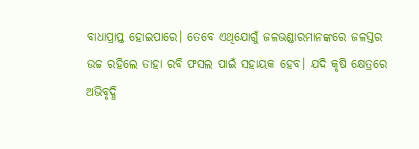ବାଧାପ୍ରାପ୍ତ ହୋଇପାରେ। ତେବେ ଏଥିଯୋଗୁଁ ଜଳଭଣ୍ଡାରମାନଙ୍କରେ ଜଳସ୍ତର ଉଚ୍ଚ ରହିଲେ ତାହା ରବି ଫସଲ ପାଇଁ ସହାୟକ ହେବ। ଯଦି କୃଷି କ୍ଷେତ୍ରରେ ଅଭିବୃଦ୍ଧି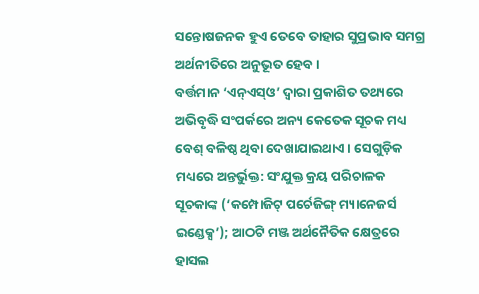ସନ୍ତୋଷଜନକ ହୁଏ ତେବେ ତାହାର ସୁପ୍ରଭାବ ସମଗ୍ର ଅର୍ଥନୀତିରେ ଅନୁଭୂତ ହେବ।
ବର୍ତ୍ତମାନ ‘ଏନ୍ଏସ୍ଓ’ ଦ୍ବାରା ପ୍ରକାଶିତ ତଥ୍ୟରେ ଅଭିବୃଦ୍ଧି ସଂପର୍କରେ ଅନ୍ୟ କେତେକ ସୂଚକ ମଧ୍ୟ ବେଶ୍ ବଳିଷ୍ଠ ଥିବା ଦେଖାଯାଇଥାଏ। ସେଗୁଡ଼ିକ ମଧ୍ୟରେ ଅନ୍ତର୍ଭୁକ୍ତ: ସଂଯୁକ୍ତ କ୍ରୟ ପରିଚାଳକ ସୂଚକାଙ୍କ (‘କମ୍ପୋଜିଟ୍ ପର୍ଚେଜିଙ୍ଗ୍ ମ୍ୟାନେଜର୍ସ ଇଣ୍ଡେକ୍ସ’); ଆଠଟି ମଞ୍ଜ ଅର୍ଥନୈତିକ କ୍ଷେତ୍ରରେ ହାସଲ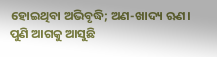ହୋଇଥିବା ଅଭିବୃଦ୍ଧି; ଅଣ-ଖାଦ୍ୟ ଋଣ। ପୁଣି ଆଗକୁ ଆସୁଛି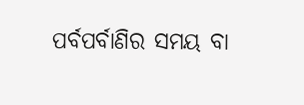ପର୍ବପର୍ବାଣିର ସମୟ ବା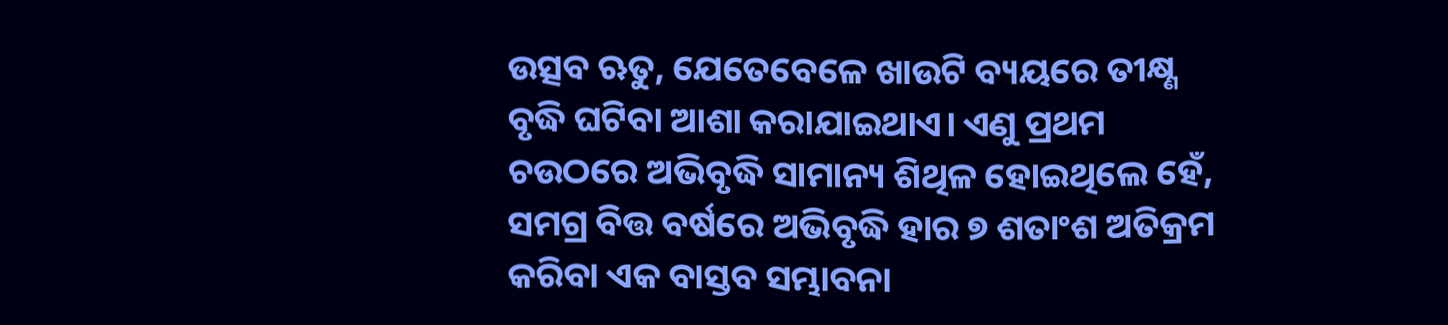ଉତ୍ସବ ଋତୁ, ଯେତେବେଳେ ଖାଉଟି ବ୍ୟୟରେ ତୀକ୍ଷ୍ଣ ବୃଦ୍ଧି ଘଟିବା ଆଶା କରାଯାଇଥାଏ। ଏଣୁ ପ୍ରଥମ ଚଉଠରେ ଅଭିବୃଦ୍ଧି ସାମାନ୍ୟ ଶିଥିଳ ହୋଇଥିଲେ ହେଁ, ସମଗ୍ର ବିତ୍ତ ବର୍ଷରେ ଅଭିବୃଦ୍ଧି ହାର ୭ ଶତାଂଶ ଅତିକ୍ରମ କରିବା ଏକ ବାସ୍ତବ ସମ୍ଭାବନା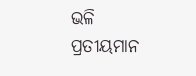ଭଳି ପ୍ରତୀୟମାନ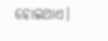ହୋଇଥାଏ।